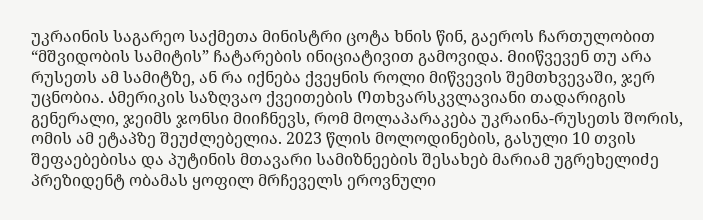უკრაინის საგარეო საქმეთა მინისტრი ცოტა ხნის წინ, გაეროს ჩართულობით “მშვიდობის სამიტის” ჩატარების ინიციატივით გამოვიდა. Მიიწვევენ თუ არა რუსეთს ამ სამიტზე, ან რა იქნება ქვეყნის როლი მიწვევის შემთხვევაში, ჯერ უცნობია. Ამერიკის საზღვაო ქვეითების Ოთხვარსკვლავიანი თადარიგის გენერალი, ჯეიმს ჯონსი მიიჩნევს, რომ მოლაპარაკება უკრაინა-რუსეთს შორის, ომის ამ ეტაპზე შეუძლებელია. 2023 წლის მოლოდინების, გასული 10 თვის შეფაებებისა და პუტინის მთავარი სამიზნეების შესახებ მარიამ უგრეხელიძე პრეზიდენტ ობამას ყოფილ მრჩეველს ეროვნული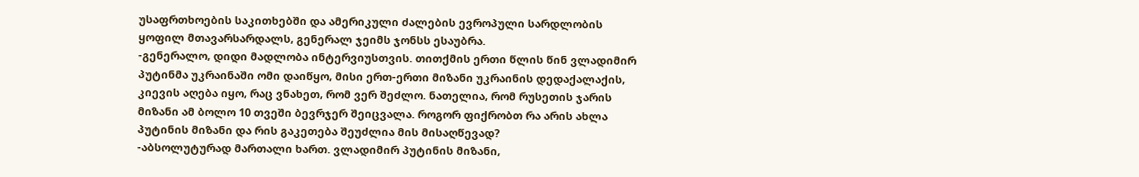უსაფრთხოების საკითხებში და ამერიკული ძალების ევროპული სარდლობის ყოფილ მთავარსარდალს, გენერალ ჯეიმს ჯონსს ესაუბრა.
-გენერალო, დიდი მადლობა ინტერვიუსთვის. თითქმის ერთი წლის წინ ვლადიმირ პუტინმა უკრაინაში ომი დაიწყო, მისი ერთ-ერთი მიზანი უკრაინის დედაქალაქის, კიევის აღება იყო, რაც ვნახეთ, რომ ვერ შეძლო. ნათელია, რომ რუსეთის ჯარის მიზანი ამ ბოლო 10 თვეში ბევრჯერ შეიცვალა. როგორ ფიქრობთ რა არის ახლა პუტინის მიზანი და რის გაკეთება შეუძლია მის მისაღწევად?
-აბსოლუტურად მართალი ხართ. ვლადიმირ პუტინის მიზანი,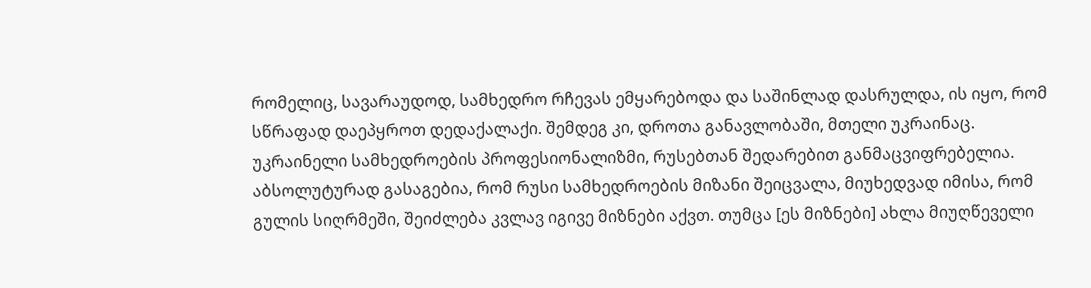რომელიც, სავარაუდოდ, სამხედრო რჩევას ემყარებოდა და საშინლად დასრულდა, ის იყო, რომ სწრაფად დაეპყროთ დედაქალაქი. შემდეგ კი, დროთა განავლობაში, მთელი უკრაინაც.
უკრაინელი სამხედროების პროფესიონალიზმი, რუსებთან შედარებით განმაცვიფრებელია. აბსოლუტურად გასაგებია, რომ რუსი სამხედროების მიზანი შეიცვალა, მიუხედვად იმისა, რომ გულის სიღრმეში, შეიძლება კვლავ იგივე მიზნები აქვთ. თუმცა [ეს მიზნები] ახლა მიუღწეველი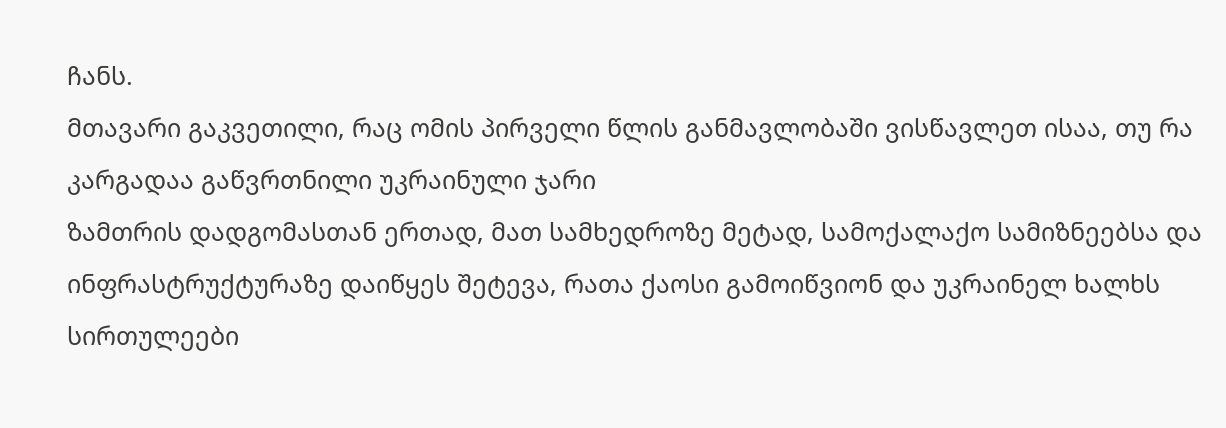ჩანს.
მთავარი გაკვეთილი, რაც ომის პირველი წლის განმავლობაში ვისწავლეთ ისაა, თუ რა კარგადაა გაწვრთნილი უკრაინული ჯარი
ზამთრის დადგომასთან ერთად, მათ სამხედროზე მეტად, სამოქალაქო სამიზნეებსა და ინფრასტრუქტურაზე დაიწყეს შეტევა, რათა ქაოსი გამოიწვიონ და უკრაინელ ხალხს სირთულეები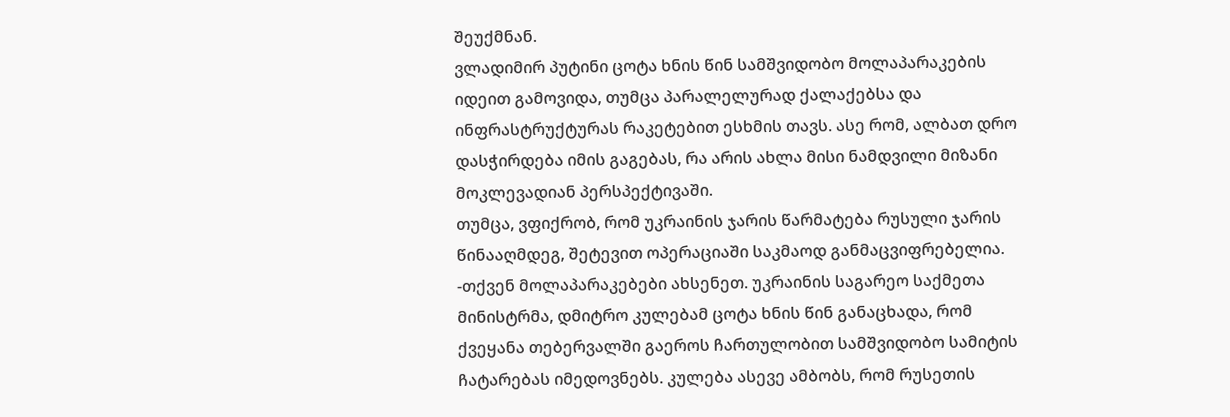შეუქმნან.
ვლადიმირ პუტინი ცოტა ხნის წინ სამშვიდობო მოლაპარაკების იდეით გამოვიდა, თუმცა პარალელურად ქალაქებსა და ინფრასტრუქტურას რაკეტებით ესხმის თავს. ასე რომ, ალბათ დრო დასჭირდება იმის გაგებას, რა არის ახლა მისი ნამდვილი მიზანი მოკლევადიან პერსპექტივაში.
თუმცა, ვფიქრობ, რომ უკრაინის ჯარის წარმატება რუსული ჯარის წინააღმდეგ, შეტევით ოპერაციაში საკმაოდ განმაცვიფრებელია.
-თქვენ მოლაპარაკებები ახსენეთ. უკრაინის საგარეო საქმეთა მინისტრმა, დმიტრო კულებამ ცოტა ხნის წინ განაცხადა, რომ ქვეყანა თებერვალში გაეროს ჩართულობით სამშვიდობო სამიტის ჩატარებას იმედოვნებს. კულება ასევე ამბობს, რომ რუსეთის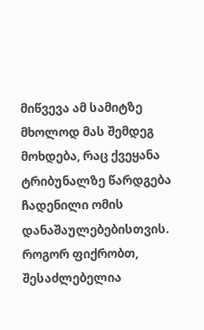მიწვევა ამ სამიტზე მხოლოდ მას შემდეგ მოხდება, რაც ქვეყანა ტრიბუნალზე წარდგება ჩადენილი ომის დანაშაულებებისთვის. როგორ ფიქრობთ, შესაძლებელია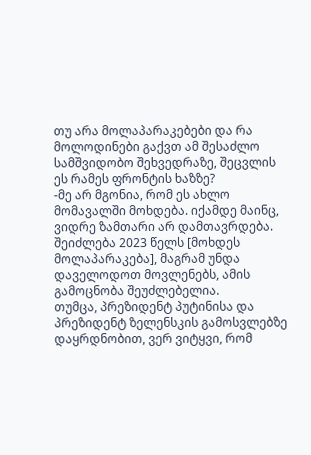თუ არა მოლაპარაკებები და რა მოლოდინები გაქვთ ამ შესაძლო სამშვიდობო შეხვედრაზე, შეცვლის ეს რამეს ფრონტის ხაზზე?
-მე არ მგონია, რომ ეს ახლო მომავალში მოხდება. იქამდე მაინც, ვიდრე ზამთარი არ დამთავრდება. შეიძლება 2023 წელს [მოხდეს მოლაპარაკება], მაგრამ უნდა დაველოდოთ მოვლენებს, ამის გამოცნობა შეუძლებელია.
თუმცა, პრეზიდენტ პუტინისა და პრეზიდენტ ზელენსკის გამოსვლებზე დაყრდნობით, ვერ ვიტყვი, რომ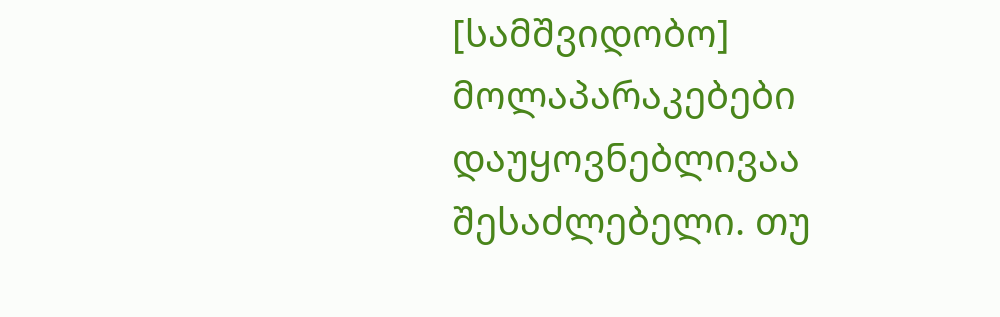[სამშვიდობო] მოლაპარაკებები დაუყოვნებლივაა შესაძლებელი. თუ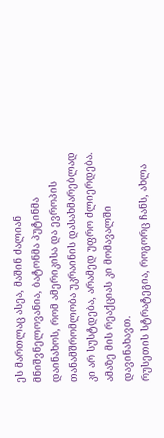ეს მართლაც ასეა, მაშინ ძალიან მნიშვნელოვანია, ბატონმა პუტინმა დაინახოს, რომ ამერიკისა და ევროპის თანამშრომლობა უკრაინის დასახმარებლად კი არ სუსტდება, არამედ უფრო ძლიერდება. ამაზე მის რეაქციას კი მომავალში დავინახავთ.
რუსეთის სტრატეგია, როგორც ჩანს, ახლა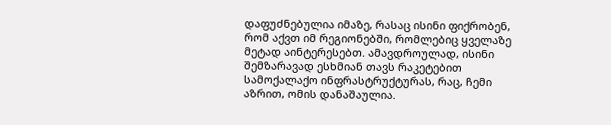დაფუძნებულია იმაზე, რასაც ისინი ფიქრობენ, რომ აქვთ იმ რეგიონებში, რომლებიც ყველაზე მეტად აინტერესებთ. ამავდროულად, ისინი შემზარავად ესხმიან თავს რაკეტებით სამოქალაქო ინფრასტრუქტურას, რაც, ჩემი აზრით, ომის დანაშაულია.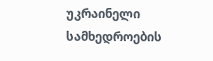უკრაინელი სამხედროების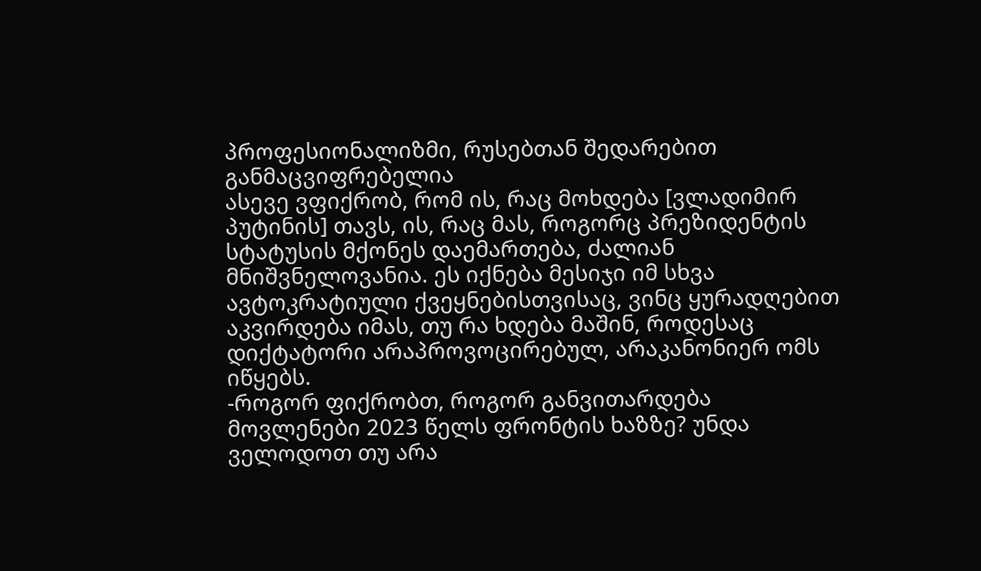პროფესიონალიზმი, რუსებთან შედარებით განმაცვიფრებელია
ასევე ვფიქრობ, რომ ის, რაც მოხდება [ვლადიმირ პუტინის] თავს, ის, რაც მას, როგორც პრეზიდენტის სტატუსის მქონეს დაემართება, ძალიან მნიშვნელოვანია. ეს იქნება მესიჯი იმ სხვა ავტოკრატიული ქვეყნებისთვისაც, ვინც ყურადღებით აკვირდება იმას, თუ რა ხდება მაშინ, როდესაც დიქტატორი არაპროვოცირებულ, არაკანონიერ ომს იწყებს.
-როგორ ფიქრობთ, როგორ განვითარდება მოვლენები 2023 წელს ფრონტის ხაზზე? უნდა ველოდოთ თუ არა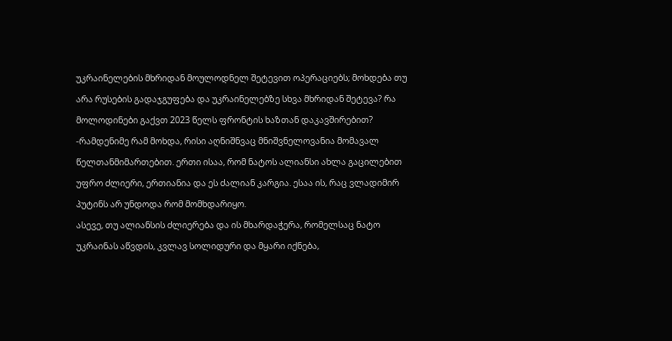უკრაინელების მხრიდან მოულოდნელ შეტევით ოპერაციებს; მოხდება თუ არა რუსების გადაჯგუფება და უკრაინელებზე სხვა მხრიდან შეტევა? რა მოლოდინები გაქვთ 2023 წელს ფრონტის ხაზთან დაკავშირებით?
-რამდენიმე რამ მოხდა, რისი აღნიშნვაც მნიშვნელოვანია მომავალ წელთანმიმართებით. ერთი ისაა, რომ ნატოს ალიანსი ახლა გაცილებით უფრო ძლიერი, ერთიანია და ეს ძალიან კარგია. ესაა ის, რაც ვლადიმირ პუტინს არ უნდოდა რომ მომხდარიყო.
ასევე, თუ ალიანსის ძლიერება და ის მხარდაჭერა, რომელსაც ნატო უკრაინას აწვდის, კვლავ სოლიდური და მყარი იქნება,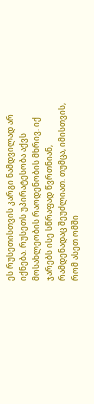ეს რუსეთისთვის კარგი ნამდვილად არ იქნება. რუსეთს უპირატესობა აქვს მოსახლეობის რაოდენობის მხრივ. იქ ჯარებს ისე სწრაფად წვრთნიან, რამდენადაც შეუძლიათ. თუმცა, იმისთვის, რომ ასეთ ომში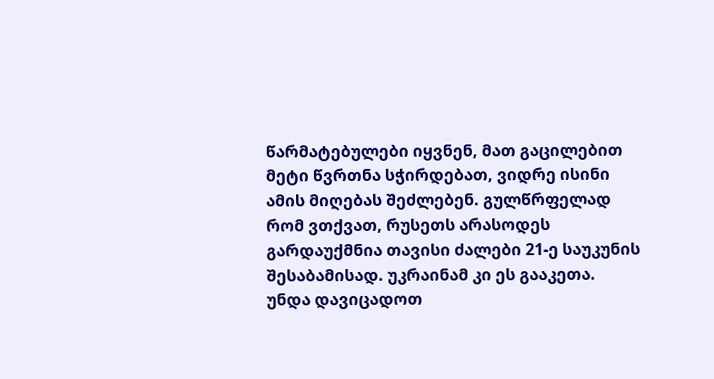წარმატებულები იყვნენ, მათ გაცილებით მეტი წვრთნა სჭირდებათ, ვიდრე ისინი ამის მიღებას შეძლებენ. გულწრფელად რომ ვთქვათ, რუსეთს არასოდეს გარდაუქმნია თავისი ძალები 21-ე საუკუნის შესაბამისად. უკრაინამ კი ეს გააკეთა.
უნდა დავიცადოთ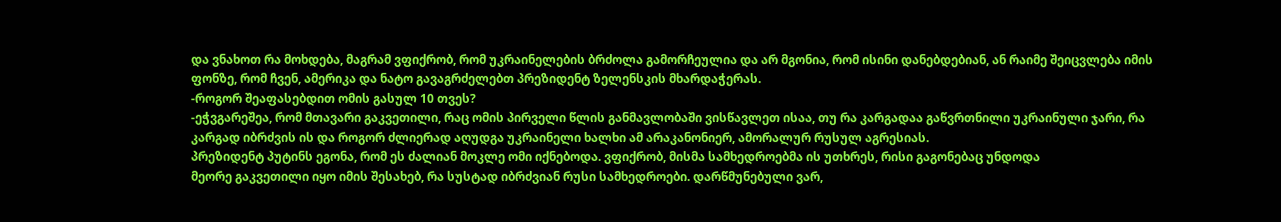და ვნახოთ რა მოხდება, მაგრამ ვფიქრობ, რომ უკრაინელების ბრძოლა გამორჩეულია და არ მგონია, რომ ისინი დანებდებიან, ან რაიმე შეიცვლება იმის ფონზე, რომ ჩვენ, ამერიკა და ნატო გავაგრძელებთ პრეზიდენტ ზელენსკის მხარდაჭერას.
-როგორ შეაფასებდით ომის გასულ 10 თვეს?
-ეჭვგარეშეა, რომ მთავარი გაკვეთილი, რაც ომის პირველი წლის განმავლობაში ვისწავლეთ ისაა, თუ რა კარგადაა გაწვრთნილი უკრაინული ჯარი, რა კარგად იბრძვის ის და როგორ ძლიერად აღუდგა უკრაინელი ხალხი ამ არაკანონიერ, ამორალურ რუსულ აგრესიას.
პრეზიდენტ პუტინს ეგონა, რომ ეს ძალიან მოკლე ომი იქნებოდა. ვფიქრობ, მისმა სამხედროებმა ის უთხრეს, რისი გაგონებაც უნდოდა
მეორე გაკვეთილი იყო იმის შესახებ, რა სუსტად იბრძვიან რუსი სამხედროები. დარწმუნებული ვარ,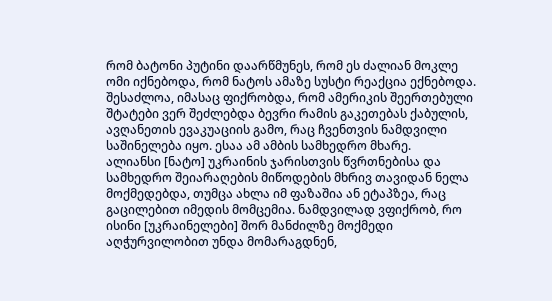რომ ბატონი პუტინი დაარწმუნეს, რომ ეს ძალიან მოკლე ომი იქნებოდა, რომ ნატოს ამაზე სუსტი რეაქცია ექნებოდა. შესაძლოა, იმასაც ფიქრობდა, რომ ამერიკის შეერთებული შტატები ვერ შეძლებდა ბევრი რამის გაკეთებას ქაბულის, ავღანეთის ევაკუაციის გამო, რაც ჩვენთვის ნამდვილი საშინელება იყო. ესაა ამ ამბის სამხედრო მხარე.
ალიანსი [ნატო] უკრაინის ჯარისთვის წვრთნებისა და სამხედრო შეიარაღების მიწოდების მხრივ თავიდან ნელა მოქმედებდა, თუმცა ახლა იმ ფაზაშია ან ეტაპზეა, რაც გაცილებით იმედის მომცემია. ნამდვილად ვფიქრობ, რო ისინი [უკრაინელები] შორ მანძილზე მოქმედი აღჭურვილობით უნდა მომარაგდნენ,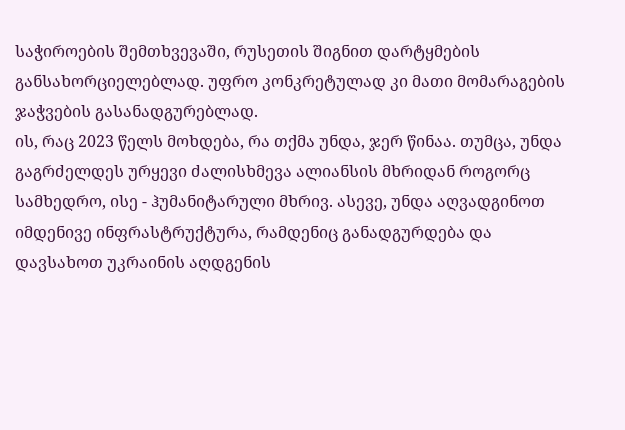საჭიროების შემთხვევაში, რუსეთის შიგნით დარტყმების განსახორციელებლად. უფრო კონკრეტულად კი მათი მომარაგების ჯაჭვების გასანადგურებლად.
ის, რაც 2023 წელს მოხდება, რა თქმა უნდა, ჯერ წინაა. თუმცა, უნდა გაგრძელდეს ურყევი ძალისხმევა ალიანსის მხრიდან როგორც სამხედრო, ისე - ჰუმანიტარული მხრივ. ასევე, უნდა აღვადგინოთ იმდენივე ინფრასტრუქტურა, რამდენიც განადგურდება და დავსახოთ უკრაინის აღდგენის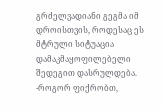გრძელვადიანი გეგმა იმ დროისთვის, როდესაც ეს მტრული სიტუაცია დამაკმაყოფილებელი შედეგით დასრულდება.
-როგორ ფიქრობთ,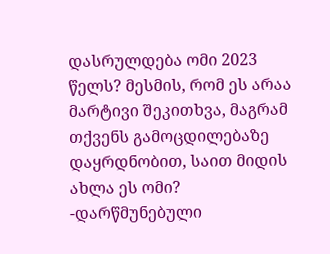დასრულდება ომი 2023 წელს? მესმის, რომ ეს არაა მარტივი შეკითხვა, მაგრამ თქვენს გამოცდილებაზე დაყრდნობით, საით მიდის ახლა ეს ომი?
-დარწმუნებული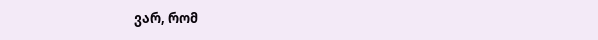ვარ, რომ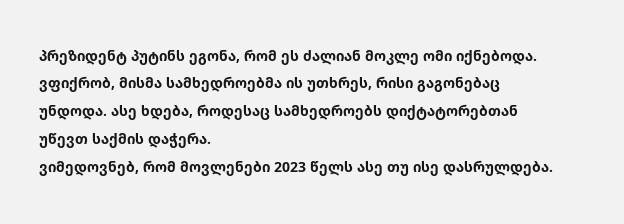პრეზიდენტ პუტინს ეგონა, რომ ეს ძალიან მოკლე ომი იქნებოდა. ვფიქრობ, მისმა სამხედროებმა ის უთხრეს, რისი გაგონებაც უნდოდა. ასე ხდება, როდესაც სამხედროებს დიქტატორებთან უწევთ საქმის დაჭერა.
ვიმედოვნებ, რომ მოვლენები 2023 წელს ასე თუ ისე დასრულდება.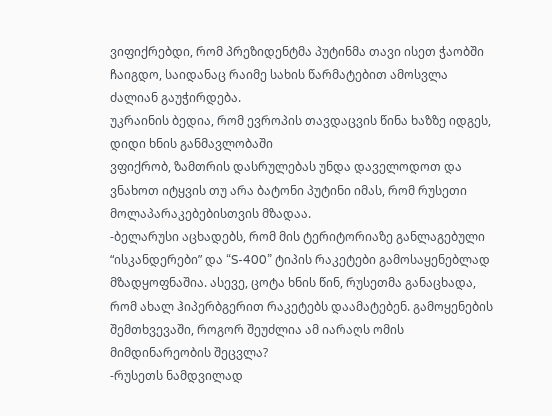ვიფიქრებდი, რომ პრეზიდენტმა პუტინმა თავი ისეთ ჭაობში ჩაიგდო, საიდანაც რაიმე სახის წარმატებით ამოსვლა ძალიან გაუჭირდება.
უკრაინის ბედია, რომ ევროპის თავდაცვის წინა ხაზზე იდგეს, დიდი ხნის განმავლობაში
ვფიქრობ, ზამთრის დასრულებას უნდა დაველოდოთ და ვნახოთ იტყვის თუ არა ბატონი პუტინი იმას, რომ რუსეთი მოლაპარაკებებისთვის მზადაა.
-ბელარუსი აცხადებს, რომ მის ტერიტორიაზე განლაგებული “ისკანდერები” და “S-400” ტიპის რაკეტები გამოსაყენებლად მზადყოფნაშია. ასევე, ცოტა ხნის წინ, რუსეთმა განაცხადა, რომ ახალ ჰიპერბგერით რაკეტებს დაამატებენ. გამოყენების შემთხვევაში, როგორ შეუძლია ამ იარაღს ომის მიმდინარეობის შეცვლა?
-რუსეთს ნამდვილად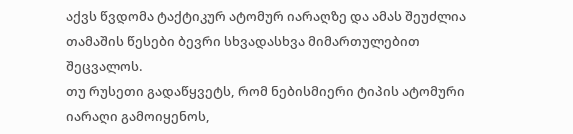აქვს წვდომა ტაქტიკურ ატომურ იარაღზე და ამას შეუძლია თამაშის წესები ბევრი სხვადასხვა მიმართულებით შეცვალოს.
თუ რუსეთი გადაწყვეტს, რომ ნებისმიერი ტიპის ატომური იარაღი გამოიყენოს,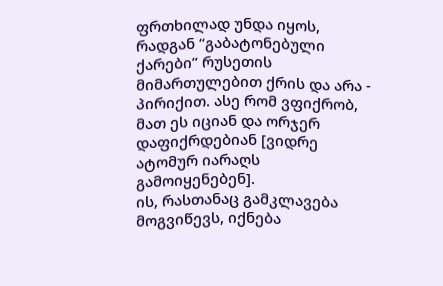ფრთხილად უნდა იყოს, რადგან “გაბატონებული ქარები” რუსეთის მიმართულებით ქრის და არა - პირიქით. ასე რომ ვფიქრობ, მათ ეს იციან და ორჯერ დაფიქრდებიან [ვიდრე ატომურ იარაღს გამოიყენებენ].
ის, რასთანაც გამკლავება მოგვიწევს, იქნება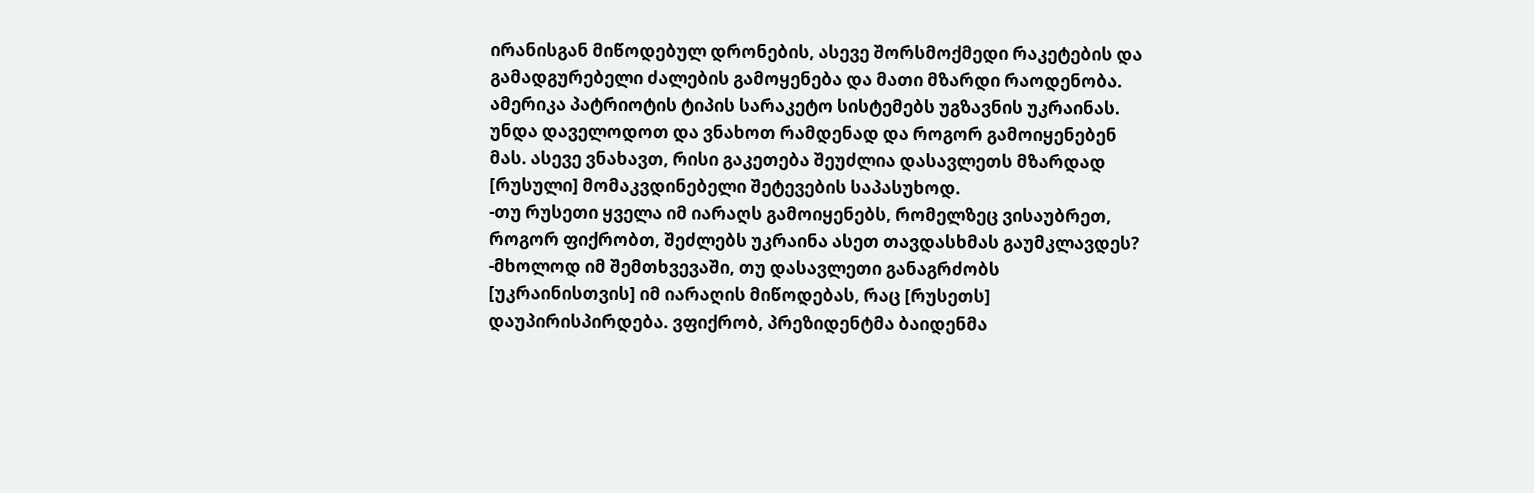ირანისგან მიწოდებულ დრონების, ასევე შორსმოქმედი რაკეტების და გამადგურებელი ძალების გამოყენება და მათი მზარდი რაოდენობა.
ამერიკა პატრიოტის ტიპის სარაკეტო სისტემებს უგზავნის უკრაინას. უნდა დაველოდოთ და ვნახოთ რამდენად და როგორ გამოიყენებენ მას. ასევე ვნახავთ, რისი გაკეთება შეუძლია დასავლეთს მზარდად [რუსული] მომაკვდინებელი შეტევების საპასუხოდ.
-თუ რუსეთი ყველა იმ იარაღს გამოიყენებს, რომელზეც ვისაუბრეთ, როგორ ფიქრობთ, შეძლებს უკრაინა ასეთ თავდასხმას გაუმკლავდეს?
-მხოლოდ იმ შემთხვევაში, თუ დასავლეთი განაგრძობს [უკრაინისთვის] იმ იარაღის მიწოდებას, რაც [რუსეთს] დაუპირისპირდება. ვფიქრობ, პრეზიდენტმა ბაიდენმა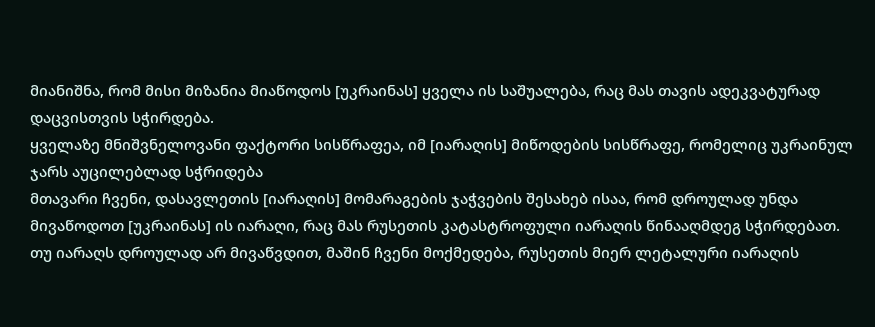მიანიშნა, რომ მისი მიზანია მიაწოდოს [უკრაინას] ყველა ის საშუალება, რაც მას თავის ადეკვატურად დაცვისთვის სჭირდება.
ყველაზე მნიშვნელოვანი ფაქტორი სისწრაფეა, იმ [იარაღის] მიწოდების სისწრაფე, რომელიც უკრაინულ ჯარს აუცილებლად სჭრიდება
მთავარი ჩვენი, დასავლეთის [იარაღის] მომარაგების ჯაჭვების შესახებ ისაა, რომ დროულად უნდა მივაწოდოთ [უკრაინას] ის იარაღი, რაც მას რუსეთის კატასტროფული იარაღის წინააღმდეგ სჭირდებათ.
თუ იარაღს დროულად არ მივაწვდით, მაშინ ჩვენი მოქმედება, რუსეთის მიერ ლეტალური იარაღის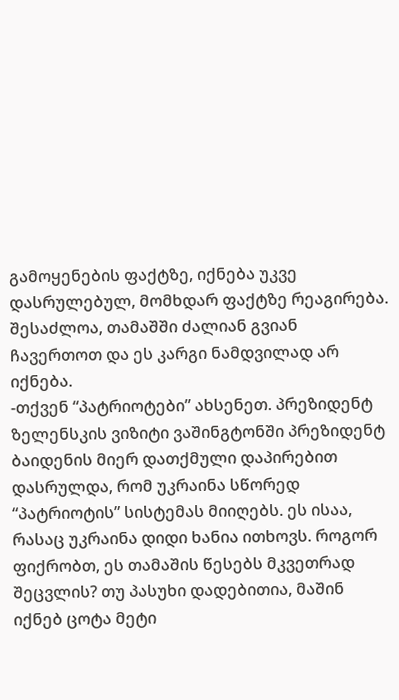გამოყენების ფაქტზე, იქნება უკვე დასრულებულ, მომხდარ ფაქტზე რეაგირება. შესაძლოა, თამაშში ძალიან გვიან ჩავერთოთ და ეს კარგი ნამდვილად არ იქნება.
-თქვენ “პატრიოტები” ახსენეთ. პრეზიდენტ ზელენსკის ვიზიტი ვაშინგტონში პრეზიდენტ ბაიდენის მიერ დათქმული დაპირებით დასრულდა, რომ უკრაინა სწორედ “პატრიოტის” სისტემას მიიღებს. ეს ისაა, რასაც უკრაინა დიდი ხანია ითხოვს. როგორ ფიქრობთ, ეს თამაშის წესებს მკვეთრად შეცვლის? თუ პასუხი დადებითია, მაშინ იქნებ ცოტა მეტი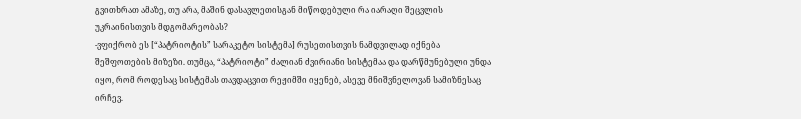გვითხრათ ამაზე, თუ არა, მაშინ დასავლეთისგან მიწოდებული რა იარაღი შეცვლის უკრაინისთვის მდგომარეობას?
-ვფიქრობ ეს [“პატრიოტის” სარაკეტო სისტემა] რუსეთისთვის ნამდვილად იქნება შეშფოთების მიზეზი. თუმცა, “პატრიოტი” ძალიან ძვირიანი სისტემაა და დარწმუნებული უნდა იყო, რომ როდესაც სისტემას თავდაცვით რეჟიმში იყენებ, ასევე მნიშვნელოვან სამიზნესაც ირჩევ.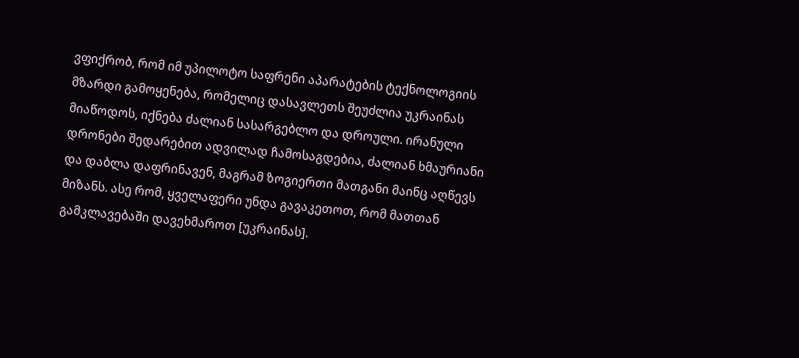ვფიქრობ, რომ იმ უპილოტო საფრენი აპარატების ტექნოლოგიის მზარდი გამოყენება, რომელიც დასავლეთს შეუძლია უკრაინას მიაწოდოს, იქნება ძალიან სასარგებლო და დროული. ირანული დრონები შედარებით ადვილად ჩამოსაგდებია, ძალიან ხმაურიანი და დაბლა დაფრინავენ, მაგრამ ზოგიერთი მათგანი მაინც აღწევს მიზანს. ასე რომ, ყველაფერი უნდა გავაკეთოთ, რომ მათთან გამკლავებაში დავეხმაროთ [უკრაინას].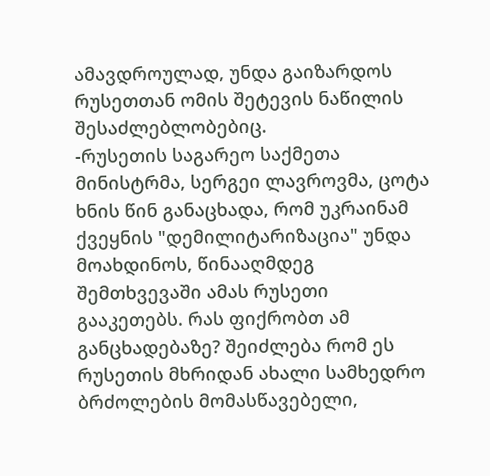ამავდროულად, უნდა გაიზარდოს რუსეთთან ომის შეტევის ნაწილის შესაძლებლობებიც.
-რუსეთის საგარეო საქმეთა მინისტრმა, სერგეი ლავროვმა, ცოტა ხნის წინ განაცხადა, რომ უკრაინამ ქვეყნის "დემილიტარიზაცია" უნდა მოახდინოს, წინააღმდეგ შემთხვევაში ამას რუსეთი გააკეთებს. რას ფიქრობთ ამ განცხადებაზე? შეიძლება რომ ეს რუსეთის მხრიდან ახალი სამხედრო ბრძოლების მომასწავებელი,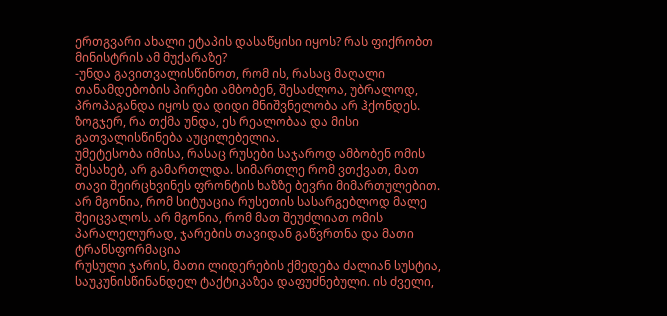ერთგვარი ახალი ეტაპის დასაწყისი იყოს? რას ფიქრობთ მინისტრის ამ მუქარაზე?
-უნდა გავითვალისწინოთ, რომ ის, რასაც მაღალი თანამდებობის პირები ამბობენ, შესაძლოა, უბრალოდ, პროპაგანდა იყოს და დიდი მნიშვნელობა არ ჰქონდეს. ზოგჯერ, რა თქმა უნდა, ეს რეალობაა და მისი გათვალისწინება აუცილებელია.
უმეტესობა იმისა, რასაც რუსები საჯაროდ ამბობენ ომის შესახებ, არ გამართლდა. სიმართლე რომ ვთქვათ, მათ თავი შეირცხვინეს ფრონტის ხაზზე ბევრი მიმართულებით. არ მგონია, რომ სიტუაცია რუსეთის სასარგებლოდ მალე შეიცვალოს. არ მგონია, რომ მათ შეუძლიათ ომის პარალელურად, ჯარების თავიდან გაწვრთნა და მათი ტრანსფორმაცია
რუსული ჯარის, მათი ლიდერების ქმედება ძალიან სუსტია, საუკუნისწინანდელ ტაქტიკაზეა დაფუძნებული. ის ძველი,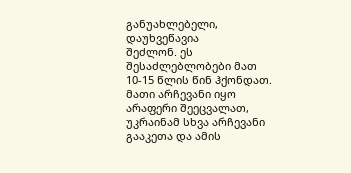განუახლებელი, დაუხვეწავია
შეძლონ. ეს შესაძლებლობები მათ 10-15 წლის წინ ჰქონდათ. მათი არჩევანი იყო არაფერი შეეცვალათ, უკრაინამ სხვა არჩევანი გააკეთა და ამის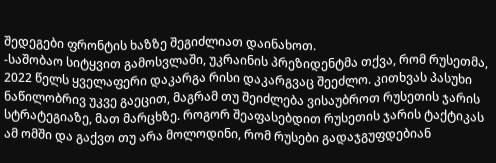შედეგები ფრონტის ხაზზე შეგიძლიათ დაინახოთ.
-საშობაო სიტყვით გამოსვლაში, უკრაინის პრეზიდენტმა თქვა, რომ რუსეთმა, 2022 წელს ყველაფერი დაკარგა რისი დაკარგვაც შეეძლო. კითხვას პასუხი ნაწილობრივ უკვე გაეცით, მაგრამ თუ შეიძლება ვისაუბროთ რუსეთის ჯარის სტრატეგიაზე, მათ მარცხზე. როგორ შეაფასებდით რუსეთის ჯარის ტაქტიკას ამ ომში და გაქვთ თუ არა მოლოდინი, რომ რუსები გადაჯგუფდებიან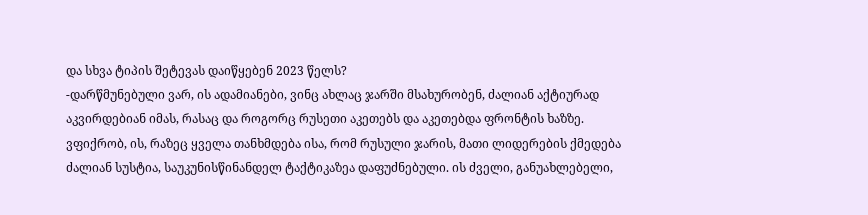და სხვა ტიპის შეტევას დაიწყებენ 2023 წელს?
-დარწმუნებული ვარ, ის ადამიანები, ვინც ახლაც ჯარში მსახურობენ, ძალიან აქტიურად აკვირდებიან იმას, რასაც და როგორც რუსეთი აკეთებს და აკეთებდა ფრონტის ხაზზე. ვფიქრობ, ის, რაზეც ყველა თანხმდება ისა, რომ რუსული ჯარის, მათი ლიდერების ქმედება ძალიან სუსტია, საუკუნისწინანდელ ტაქტიკაზეა დაფუძნებული. ის ძველი, განუახლებელი,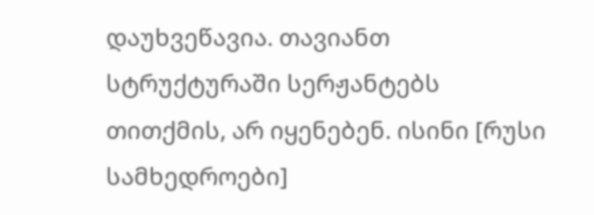დაუხვეწავია. თავიანთ სტრუქტურაში სერჟანტებს თითქმის, არ იყენებენ. ისინი [რუსი სამხედროები]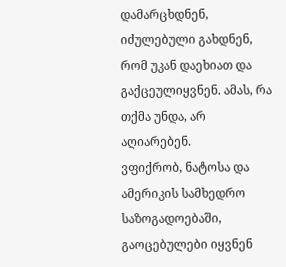დამარცხდნენ, იძულებული გახდნენ, რომ უკან დაეხიათ და გაქცეულიყვნენ. ამას, რა თქმა უნდა, არ აღიარებენ.
ვფიქრობ, ნატოსა და ამერიკის სამხედრო საზოგადოებაში, გაოცებულები იყვნენ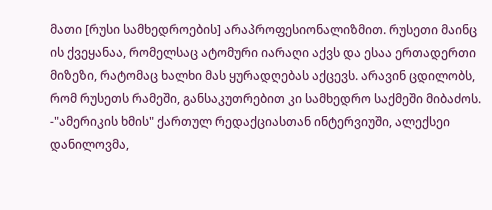მათი [რუსი სამხედროების] არაპროფესიონალიზმით. რუსეთი მაინც ის ქვეყანაა, რომელსაც ატომური იარაღი აქვს და ესაა ერთადერთი მიზეზი, რატომაც ხალხი მას ყურადღებას აქცევს. არავინ ცდილობს, რომ რუსეთს რამეში, განსაკუთრებით კი სამხედრო საქმეში მიბაძოს.
-"ამერიკის ხმის" ქართულ რედაქციასთან ინტერვიუში, ალექსეი დანილოვმა,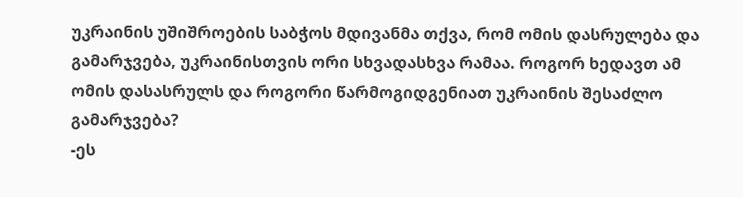უკრაინის უშიშროების საბჭოს მდივანმა თქვა, რომ ომის დასრულება და გამარჯვება, უკრაინისთვის ორი სხვადასხვა რამაა. როგორ ხედავთ ამ ომის დასასრულს და როგორი წარმოგიდგენიათ უკრაინის შესაძლო გამარჯვება?
-ეს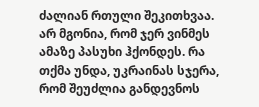ძალიან რთული შეკითხვაა. არ მგონია, რომ ჯერ ვინმეს ამაზე პასუხი ჰქონდეს. რა თქმა უნდა, უკრაინას სჯერა, რომ შეუძლია განდევნოს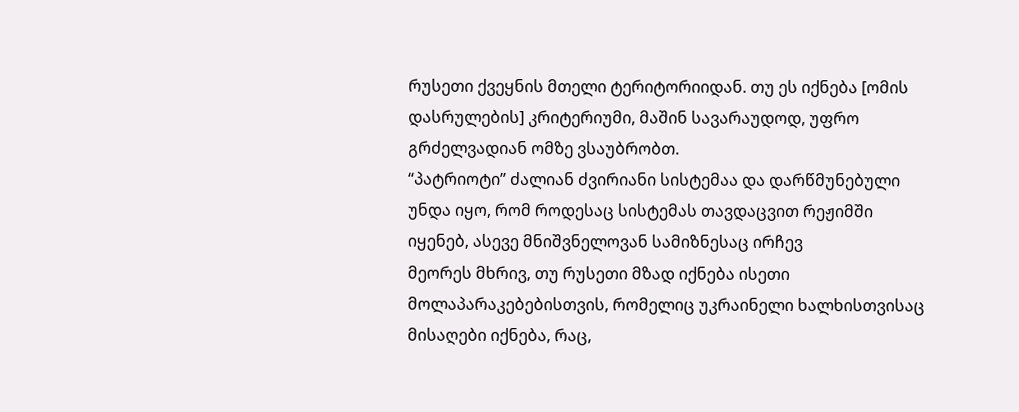რუსეთი ქვეყნის მთელი ტერიტორიიდან. თუ ეს იქნება [ომის დასრულების] კრიტერიუმი, მაშინ სავარაუდოდ, უფრო გრძელვადიან ომზე ვსაუბრობთ.
“პატრიოტი” ძალიან ძვირიანი სისტემაა და დარწმუნებული უნდა იყო, რომ როდესაც სისტემას თავდაცვით რეჟიმში იყენებ, ასევე მნიშვნელოვან სამიზნესაც ირჩევ
მეორეს მხრივ, თუ რუსეთი მზად იქნება ისეთი მოლაპარაკებებისთვის, რომელიც უკრაინელი ხალხისთვისაც მისაღები იქნება, რაც,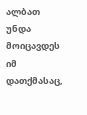ალბათ უნდა მოიცავდეს იმ დათქმასაც,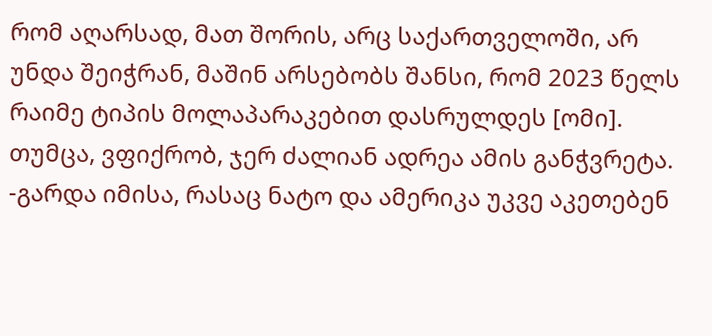რომ აღარსად, მათ შორის, არც საქართველოში, არ უნდა შეიჭრან, მაშინ არსებობს შანსი, რომ 2023 წელს რაიმე ტიპის მოლაპარაკებით დასრულდეს [ომი]. თუმცა, ვფიქრობ, ჯერ ძალიან ადრეა ამის განჭვრეტა.
-გარდა იმისა, რასაც ნატო და ამერიკა უკვე აკეთებენ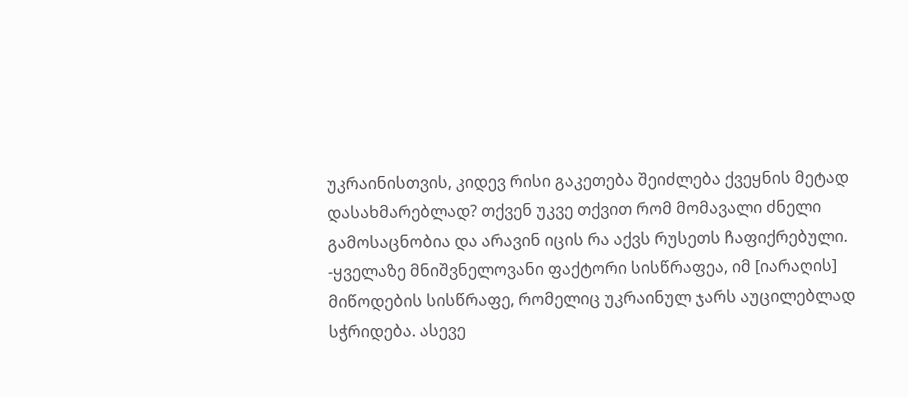უკრაინისთვის, კიდევ რისი გაკეთება შეიძლება ქვეყნის მეტად დასახმარებლად? თქვენ უკვე თქვით რომ მომავალი ძნელი გამოსაცნობია და არავინ იცის რა აქვს რუსეთს ჩაფიქრებული.
-ყველაზე მნიშვნელოვანი ფაქტორი სისწრაფეა, იმ [იარაღის] მიწოდების სისწრაფე, რომელიც უკრაინულ ჯარს აუცილებლად სჭრიდება. ასევე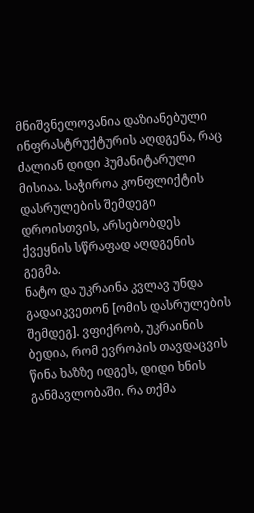მნიშვნელოვანია დაზიანებული ინფრასტრუქტურის აღდგენა, რაც ძალიან დიდი ჰუმანიტარული მისიაა. საჭიროა კონფლიქტის დასრულების შემდეგი დროისთვის, არსებობდეს ქვეყნის სწრაფად აღდგენის გეგმა.
ნატო და უკრაინა კვლავ უნდა გადაიკვეთონ [ომის დასრულების შემდეგ]. ვფიქრობ, უკრაინის ბედია, რომ ევროპის თავდაცვის წინა ხაზზე იდგეს, დიდი ხნის განმავლობაში. რა თქმა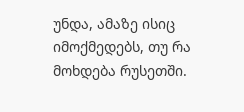უნდა, ამაზე ისიც იმოქმედებს, თუ რა მოხდება რუსეთში.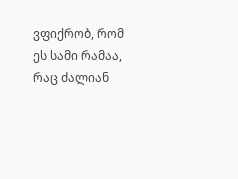ვფიქრობ, რომ ეს სამი რამაა, რაც ძალიან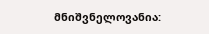მნიშვნელოვანია: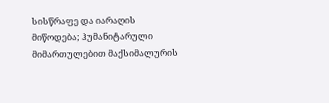სისწრაფე და იარაღის მიწოდება; ჰუმანიტარული მიმართულებით მაქსიმალურის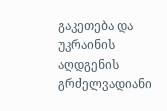გაკეთება და უკრაინის აღდგენის გრძელვადიანი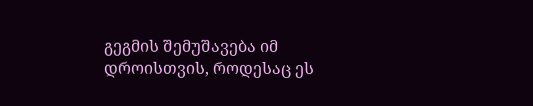გეგმის შემუშავება იმ დროისთვის, როდესაც ეს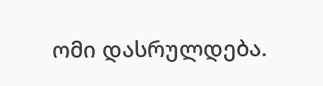ომი დასრულდება.